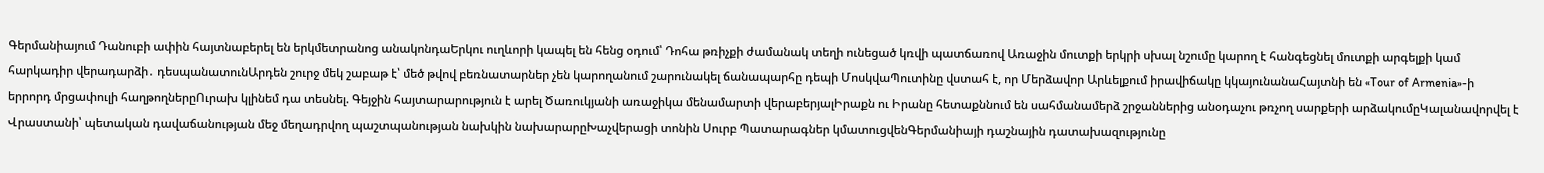Գերմանիայում Դանուբի ափին հայտնաբերել են երկմետրանոց անակոնդաԵրկու ուղևորի կապել են հենց օդում՝ Դոհա թռիչքի ժամանակ տեղի ունեցած կռվի պատճառով Առաջին մուտքի երկրի սխալ նշումը կարող է հանգեցնել մուտքի արգելքի կամ հարկադիր վերադարձի․ դեսպանատունԱրդեն շուրջ մեկ շաբաթ է՝ մեծ թվով բեռնատարներ չեն կարողանում շարունակել ճանապարհը դեպի ՄոսկվաՊուտինը վստահ է, որ Մերձավոր Արևելքում իրավիճակը կկայունանաՀայտնի են «Tour of Armenia»-ի երրորդ մրցափուլի հաղթողներըՈւրախ կլինեմ դա տեսնել. Գեյջին հայտարարություն է արել Ծառուկյանի առաջիկա մենամարտի վերաբերյալԻրաքն ու Իրանը հետաքննում են սահմանամերձ շրջաններից անօդաչու թռչող սարքերի արձակումըԿալանավորվել է Վրաստանի՝ պետական դավաճանության մեջ մեղադրվող պաշտպանության նախկին նախարարըԽաչվերացի տոնին Սուրբ Պատարագներ կմատուցվենԳերմանիայի դաշնային դատախազությունը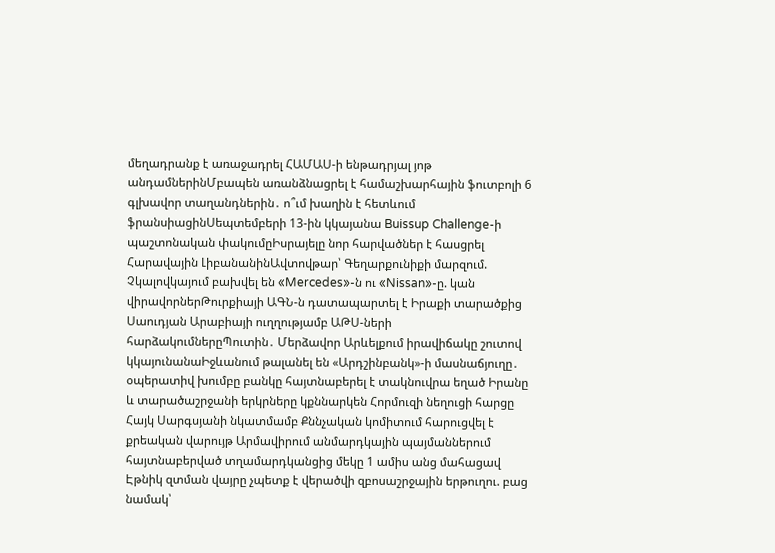մեղադրանք է առաջադրել ՀԱՄԱՍ-ի ենթադրյալ յոթ անդամներինՄբապեն առանձնացրել է համաշխարհային ֆուտբոլի 6 գլխավոր տաղանդներին․ ո՞ւմ խաղին է հետևում ֆրանսիացինՍեպտեմբերի 13-ին կկայանա Buissup Challenge-ի պաշտոնական փակումըԻսրայելը նոր հարվածներ է հասցրել Հարավային ԼիբանանինԱվտովթար՝ Գեղարքունիքի մարզում. Չկալովկայում բախվել են «Mercedes»-ն ու «Nissan»-ը. կան վիրավորներԹուրքիայի ԱԳՆ-ն դատապարտել է Իրաքի տարածքից Սաուդյան Արաբիայի ուղղությամբ ԱԹՍ-ների հարձակումներըՊուտին․ Մերձավոր Արևելքում իրավիճակը շուտով կկայունանաԻջևանում թալանել են «Արդշինբանկ»-ի մասնաճյուղը․ օպերատիվ խումբը բանկը հայտնաբերել է տակնուվրա եղած Իրանը և տարածաշրջանի երկրները կքննարկեն Հորմուզի նեղուցի հարցը Հայկ Սարգսյանի նկատմամբ Քննչական կոմիտում հարուցվել է քրեական վարույթ Արմավիրում անմարդկային պայմաններում հայտնաբերված տղամարդկանցից մեկը 1 ամիս անց մահացավ Էթնիկ զտման վայրը չպետք է վերածվի զբոսաշրջային երթուղու. բաց նամակ՝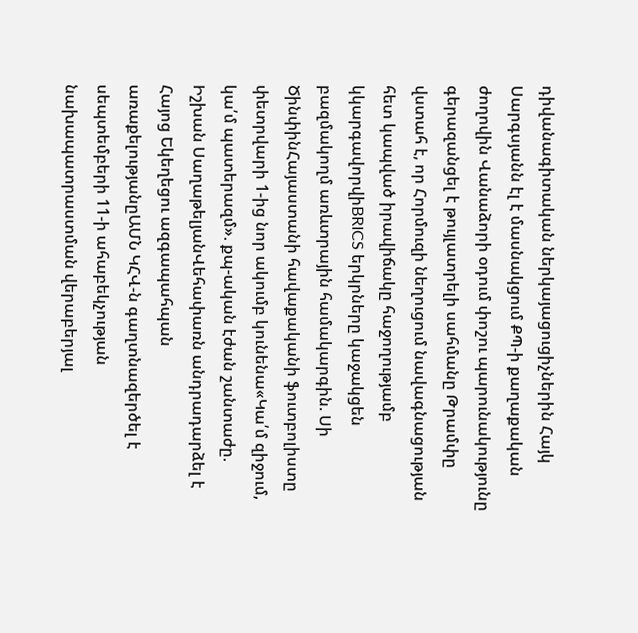դիվանագիտական ներկայացուցիչներին Հայկ Սարգսյանն էլ է մասնակցում ՔՊ-ի քաղաքական ժողովին Վանաձորի օդում փոշու պարունակությունը գերազանցել է թույլատրելի սահմանը Թրամփը վստահ է, որ Հորմուզի նեղուցում նավագնացության հետ կապված իրավիճակը հաջողությամբ կկարգավորվիBRICS երկրները կաջակցեն բազմակողմ առևտրային համակարգին. Սի ԾինփինՀայաստանի հավաքականի ֆուտբոլիստը փետրվարի 1-ից նոր ակումբ կունենա«Կա՛մ զիջում, կա՛մ պատերազմ». քպ-ական էժան շանտաժը. Իշխան ՍաղաթելյանՎեհափառն անդրադարձել է Հայոց Եկեղեցու ազգապահպան առաքելությանըԱՄՆ ԿՀՎ-ն գաղտնազերծել է սեպտեմբերի 11-ի ահաբեկչության նախապատրաստման վերաբերյալ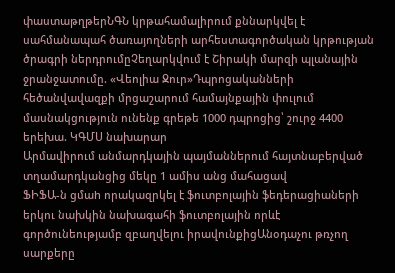փաստաթղթերՆԳՆ կրթահամալիրում քննարկվել է սահմանապահ ծառայողների արհեստագործական կրթության ծրագրի ներդրումըՉեղարկվում է Շիրակի մարզի պլանային ջրանջատումը. «Վեոլիա Ջուր»Դպրոցականների հեծանվավազքի մրցաշարում համայնքային փուլում մասնակցություն ունենք գրեթե 1000 դպրոցից՝ շուրջ 4400 երեխա. ԿԳՄՍ նախարար
Արմավիրում անմարդկային պայմաններում հայտնաբերված տղամարդկանցից մեկը 1 ամիս անց մահացավ
ՖԻՖԱ-ն ցմաh որակազրկել է ֆուտբոլային ֆեդերացիաների երկու նախկին նախագահի ֆուտբոլային որևէ գործունեությամբ զբաղվելու իրավունքիցԱնօդաչու թռչող սարքերը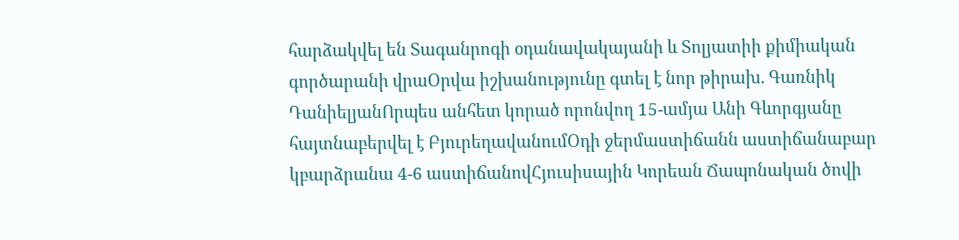հարձակվել են Տագանրոգի օդանավակայանի և Տոլյատիի քիմիական գործարանի վրաՕրվա իշխանությունը գտել է նոր թիրախ. Գառնիկ ԴանիելյանՈրպես անհետ կորած որոնվող 15-ամյա Անի Գևորգյանը հայտնաբերվել է ԲյուրեղավանումՕդի ջերմաստիճանն աստիճանաբար կբարձրանա 4-6 աստիճանովՀյուսիսային Կորեան Ճապոնական ծովի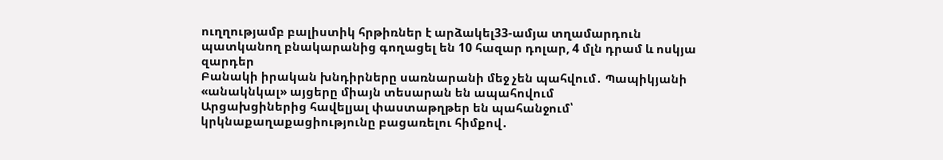ուղղությամբ բալիստիկ հրթիռներ է արձակել33-ամյա տղամարդուն պատկանող բնակարանից գողացել են 10 հազար դոլար, 4 մլն դրամ և ոսկյա զարդեր
Բանակի իրական խնդիրները սառնարանի մեջ չեն պահվում․ Պապիկյանի «անակնկալ» այցերը միայն տեսարան են ապահովում
Արցախցիներից հավելյալ փաստաթղթեր են պահանջում՝ կրկնաքաղաքացիությունը բացառելու հիմքով․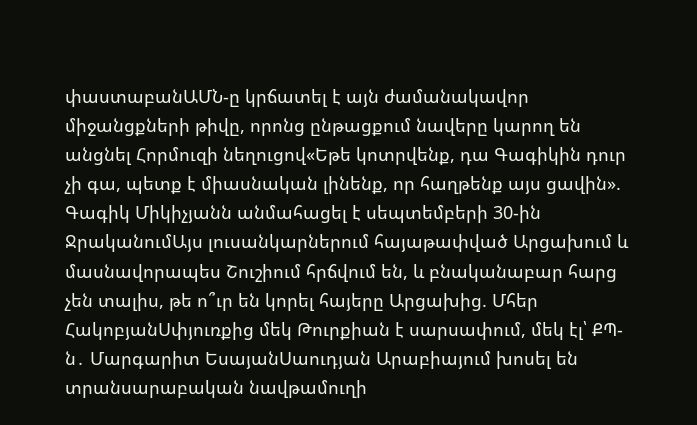փաստաբանԱՄՆ-ը կրճատել է այն ժամանակավոր միջանցքների թիվը, որոնց ընթացքում նավերը կարող են անցնել Հորմուզի նեղուցով«Եթե կոտրվենք, դա Գագիկին դուր չի գա, պետք է միասնական լինենք, որ հաղթենք այս ցավին». Գագիկ Միկիչյանն անմահացել է սեպտեմբերի 30-ին ՋրականումԱյս լուսանկարներում հայաթափված Արցախում և մասնավորապես Շուշիում հրճվում են, և բնականաբար հարց չեն տալիս, թե ո՞ւր են կորել հայերը Արցախից. Մհեր ՀակոբյանՍփյուռքից մեկ Թուրքիան է սարսափում, մեկ էլ՝ ՔՊ-ն․ Մարգարիտ ԵսայանՍաուդյան Արաբիայում խոսել են տրանսարաբական նավթամուղի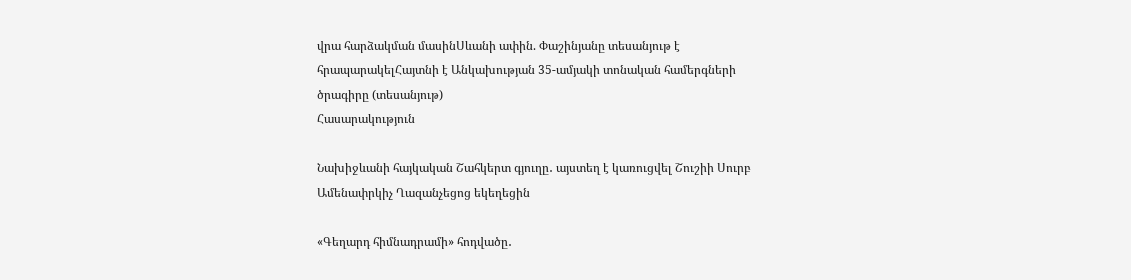վրա հարձակման մասինՍևանի ափին. Փաշինյանը տեսանյութ է հրապարակելՀայտնի է Անկախության 35-ամյակի տոնական համերգների ծրագիրը (տեսանյութ)
Հասարակություն

Նախիջևանի հայկական Շահկերտ գյուղը․ այստեղ է կառուցվել Շուշիի Սուրբ Ամենափրկիչ Ղազանչեցոց եկեղեցին

«Գեղարդ հիմնադրամի» հոդվածը․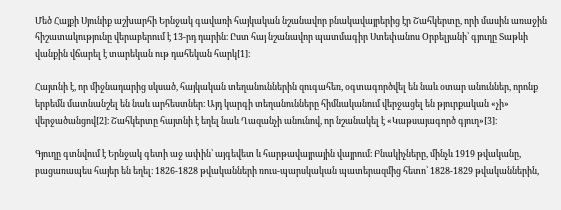Մեծ Հայքի Սյունիք աշխարհի Երնջակ գավառի հայկական նշանավոր բնակավայրերից էր Շահկերտը, որի մասին առաջին հիշատակությունը վերաբերում է 13-րդ դարին։ Ըստ հայ նշանավոր պատմագիր Ստեփանոս Օրբելյանի՝ գյուղը Տաթևի վանքին վճարել է տարեկան ութ դահեկան հարկ[1]։

Հայտնի է, որ միջնադարից սկսած, հայկական տեղանուններին զուգահեռ, օգտագործվել են նաև օտար անուններ, որոնք երբեմն մատնանշել են նաև արհեստներ։ Այդ կարգի տեղանունները հիմնականում վերջացել են թյուրքական «չի» վերջածանցով[2]։ Շահկերտը հայտնի է եղել նաև Ղազանչի անունով, որ նշանակել է «Կաթսայագործ գյուղ»[3]։

Գյուղը գտնվում է Երնջակ գետի աջ ափին՝ այգեվետ և հարթավայրային վայրում։ Բնակիչները, մինչև 1919 թվականը, բացառապես հայեր են եղել։ 1826-1828 թվականների ռուս-պարսկական պատերազմից հետո՝ 1828-1829 թվականներին,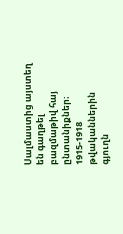Սալմաստից այստեղ են գաղթել բազմաթիվ հայ ընտանիքներ։ 1915-1918 թվականներին գյուղն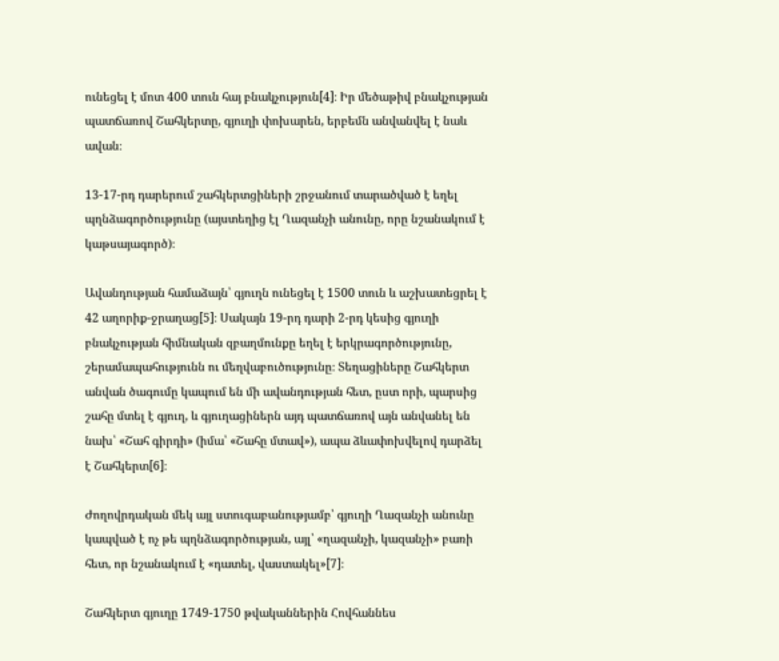ունեցել է մոտ 400 տուն հայ բնակչություն[4]։ Իր մեծաթիվ բնակչության պատճառով Շահկերտը, գյուղի փոխարեն, երբեմն անվանվել է նաև ավան։

13-17-րդ դարերում շահկերտցիների շրջանում տարածված է եղել պղնձագործությունը (այստեղից էլ Ղազանչի անունը, որը նշանակում է կաթսայագործ)։

Ավանդության համաձայն՝ գյուղն ունեցել է 1500 տուն և աշխատեցրել է 42 աղորիք-ջրաղաց[5]։ Սակայն 19-րդ դարի 2-րդ կեսից գյուղի բնակչության հիմնական զբաղմունքը եղել է երկրագործությունը, շերամապահությունն ու մեղվաբուծությունը։ Տեղացիները Շահկերտ անվան ծագումը կապում են մի ավանդության հետ, ըստ որի, պարսից շահը մտել է գյուղ, և գյուղացիներն այդ պատճառով այն անվանել են նախ՝ «Շահ գիրդի» (իմա՝ «Շահը մտավ»), ապա ձևափոխվելով դարձել է Շահկերտ[6]։

Ժողովրդական մեկ այլ ստուգաբանությամբ՝ գյուղի Ղազանչի անունը կապված է ոչ թե պղնձագործության, այլ՝ «ղազանչի, կազանչի» բառի հետ, որ նշանակում է «դատել, վաստակել»[7]։

Շահկերտ գյուղը 1749-1750 թվականներին Հովհաննես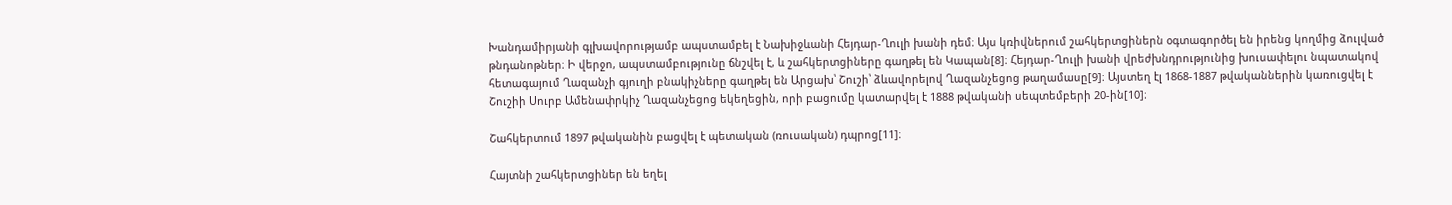Խանդամիրյանի գլխավորությամբ ապստամբել է Նախիջևանի Հեյդար-Ղուլի խանի դեմ։ Այս կռիվներում շահկերտցիներն օգտագործել են իրենց կողմից ձուլված թնդանոթներ։ Ի վերջո, ապստամբությունը ճնշվել է, և շահկերտցիները գաղթել են Կապան[8]։ Հեյդար-Ղուլի խանի վրեժխնդրությունից խուսափելու նպատակով հետագայում Ղազանչի գյուղի բնակիչները գաղթել են Արցախ՝ Շուշի՝ ձևավորելով Ղազանչեցոց թաղամասը[9]։ Այստեղ էլ 1868-1887 թվականներին կառուցվել է Շուշիի Սուրբ Ամենափրկիչ Ղազանչեցոց եկեղեցին, որի բացումը կատարվել է 1888 թվականի սեպտեմբերի 20-ին[10]։

Շահկերտում 1897 թվականին բացվել է պետական (ռուսական) դպրոց[11]։

Հայտնի շահկերտցիներ են եղել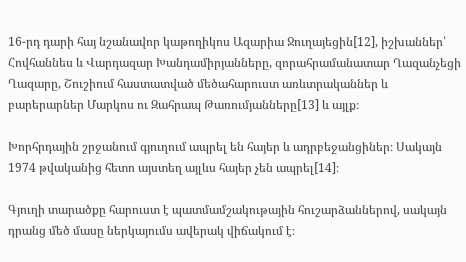16-րդ դարի հայ նշանավոր կաթողիկոս Ազարիա Ջուղայեցին[12], իշխաններ՝ Հովհաննես և Վարդազար Խանդամիրյանները, զորահրամանատար Ղազանչեցի Ղազարը, Շուշիում հաստատված մեծահարուստ առևտրականներ և բարերարներ Մարկոս ու Զահրապ Թառումյանները[13] և այլք։

Խորհրդային շրջանում գյուղում ապրել են հայեր և ադրբեջանցիներ։ Սակայն 1974 թվականից հետո այստեղ այլևս հայեր չեն ապրել[14]։

Գյուղի տարածքը հարուստ է պատմամշակութային հուշարձաններով, սակայն դրանց մեծ մասը ներկայումս ավերակ վիճակում է։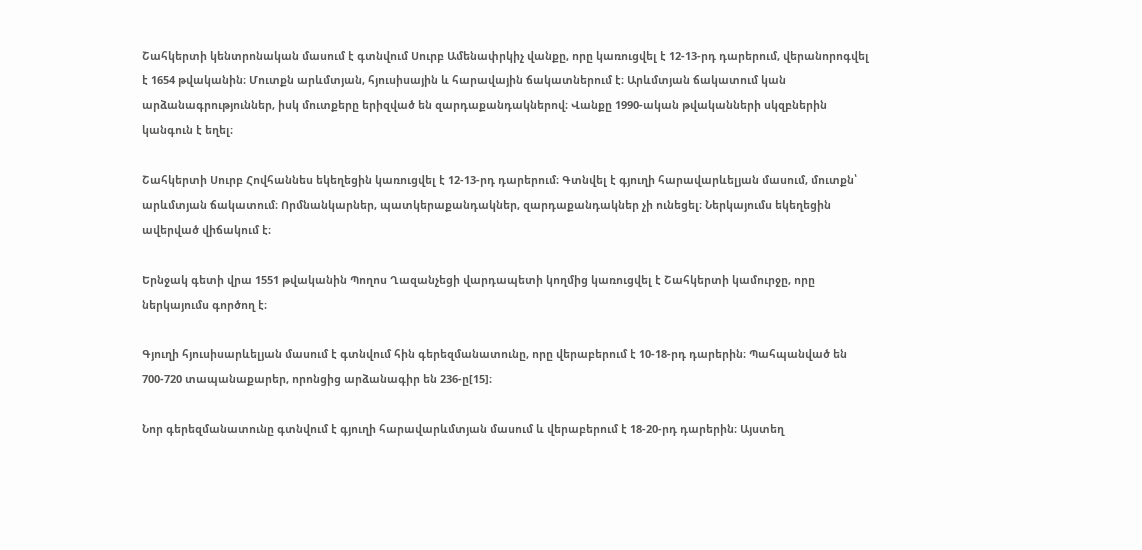Շահկերտի կենտրոնական մասում է գտնվում Սուրբ Ամենափրկիչ վանքը, որը կառուցվել է 12-13-րդ դարերում, վերանորոգվել է 1654 թվականին։ Մուտքն արևմտյան, հյուսիսային և հարավային ճակատներում է։ Արևմտյան ճակատում կան արձանագրություններ, իսկ մուտքերը երիզված են զարդաքանդակներով։ Վանքը 1990-ական թվականների սկզբներին կանգուն է եղել։

Շահկերտի Սուրբ Հովհաննես եկեղեցին կառուցվել է 12-13-րդ դարերում։ Գտնվել է գյուղի հարավարևելյան մասում, մուտքն՝ արևմտյան ճակատում։ Որմնանկարներ, պատկերաքանդակներ, զարդաքանդակներ չի ունեցել։ Ներկայումս եկեղեցին ավերված վիճակում է։

Երնջակ գետի վրա 1551 թվականին Պողոս Ղազանչեցի վարդապետի կողմից կառուցվել է Շահկերտի կամուրջը, որը ներկայումս գործող է։

Գյուղի հյուսիսարևելյան մասում է գտնվում հին գերեզմանատունը, որը վերաբերում է 10-18-րդ դարերին։ Պահպանված են 700-720 տապանաքարեր, որոնցից արձանագիր են 236-ը[15]։

Նոր գերեզմանատունը գտնվում է գյուղի հարավարևմտյան մասում և վերաբերում է 18-20-րդ դարերին։ Այստեղ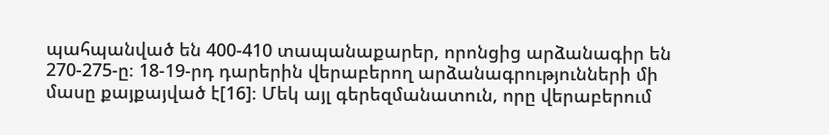պահպանված են 400-410 տապանաքարեր, որոնցից արձանագիր են 270-275-ը։ 18-19-րդ դարերին վերաբերող արձանագրությունների մի մասը քայքայված է[16]։ Մեկ այլ գերեզմանատուն, որը վերաբերում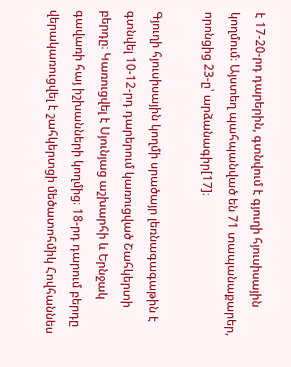է 17-20-րդ դարերին, գտնվում է գյուղի հյուսիսային կողմում։ Այստեղ պահպանված են 71 տապանաքարեր, որոնցից 23-ը՝ արձանագիր[17]։

Գյուղի հյուսիսային կողմի սրածայր լեռնագագաթին է գտնվել 10-12-րդ դարերում կառուցված Շահկերտի բերդը։ Կառուցվել է Սյունյաց աշխարհի և Երնջակ գավառի հայ իշխանների կողմից։ 18-րդ դարում բերդը վերակառուցվել է շահկերտցի մեծատոհմիկ Հովհաննես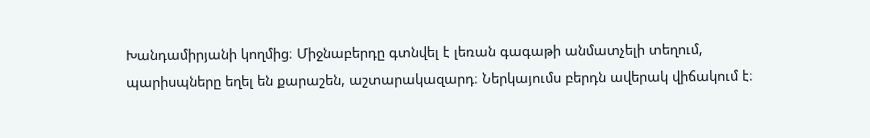Խանդամիրյանի կողմից։ Միջնաբերդը գտնվել է լեռան գագաթի անմատչելի տեղում, պարիսպները եղել են քարաշեն, աշտարակազարդ։ Ներկայումս բերդն ավերակ վիճակում է։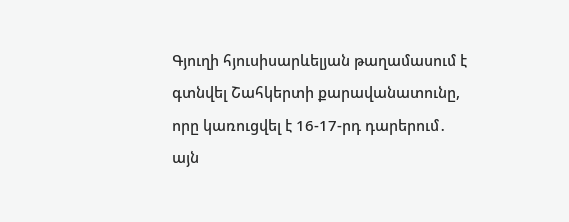Գյուղի հյուսիսարևելյան թաղամասում է գտնվել Շահկերտի քարավանատունը, որը կառուցվել է 16-17-րդ դարերում․ այն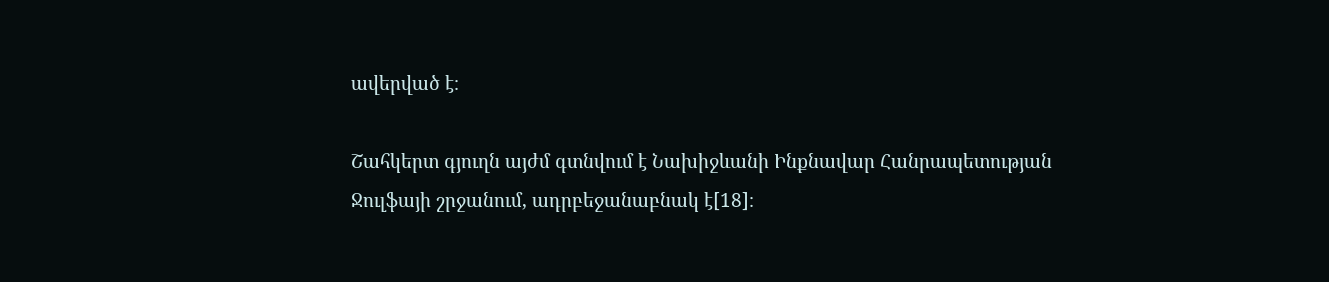ավերված է։

Շահկերտ գյուղն այժմ գտնվում է Նախիջևանի Ինքնավար Հանրապետության Ջուլֆայի շրջանում, ադրբեջանաբնակ է[18]։